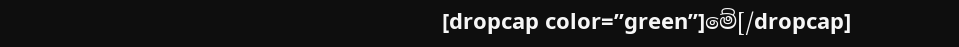[dropcap color=”green”]මේ[/dropcap]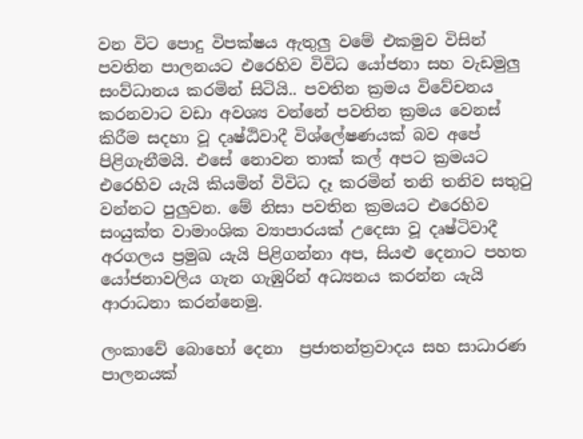වන විට පොදු විපක්ෂය ඇතුලු වමේ එකමුව විසින් පවතින පාලනයට එරෙහිව විවිධ යෝජනා සහ වැඩමුලු සංව්ධානය කරමින් සිටියි.. පවතින ක්‍රමය විවේචනය කරනවාට වඩා අවශ්‍ය වන්නේ පවතින ක්‍රමය වෙනස් කිරීම සදහා වූ දෘෂ්ඨිවාදී විශ්ලේෂණයක් බව අපේ පිළිගැනීමයි. එසේ නොවන තාක් කල් අපට ක්‍රමයට එරෙහිව යැයි කියමින් විවිධ දෑ කරමින් තනි තනිව සතුටු වන්නට පුලුවන. මේ නිසා පවතින ක්‍රමයට එරෙහිව සංයුක්ත වාමාංශික ව්‍යාපාරයක් උදෙසා වූ දෘෂ්ටිවාදී අරගලය ප්‍රමුඛ යැයි පිළිගන්නා අප, සියළු දෙනාට පහත යෝජනාවලිය ගැන ගැඹුරින් අධ්‍යනය කරන්න යැයි ආරාධනා කරන්නෙමු.

ලංකාවේ බොහෝ දෙනා  ප්‍රජාතන්ත්‍රවාදය සහ සාධාරණ පාලනයක්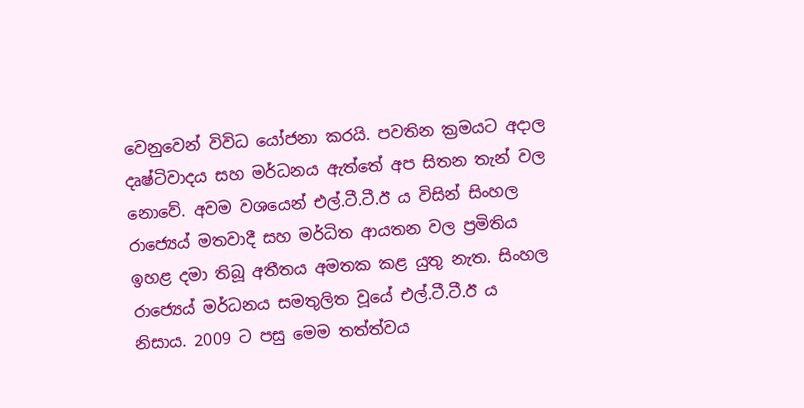වෙනුවෙන් විවිධ යෝජනා කරයි. පවතින ක්‍රමයට අදාල දෘෂ්ටිවාදය සහ මර්ධනය ඇත්තේ අප සිතන තැන් වල නොවේ. අවම වශයෙන් එල්.ටී.ටී.ඊ ය විසින් සිංහල රාජ්‍යෙය් මතවාදී සහ මර්ධිත ආයතන වල ප්‍රමිතිය ඉහළ දමා තිබූ අතීතය අමතක කළ යුතු නැත. සිංහල රාජ්‍යෙය් මර්ධනය සමතුලිත වූයේ එල්.ටී.ටී.ඊ ය නිසාය. 2009 ට පසු මෙම තත්ත්වය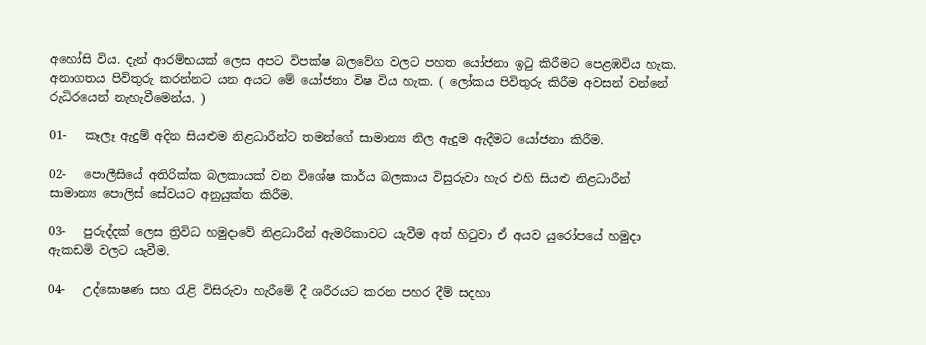අහෝසි විය. දැන් ආරම්භයක් ලෙස අපට විපක්ෂ බලවේග වලට පහත යෝජනා ඉටු කිරීමට පෙළඹවිය හැක.  අනාගතය පිවිතුරු කරන්නට යන අයට මේ යෝජනා විෂ විය හැක. ( ලෝකය පිවිතුරු කිරීම අවසන් වන්නේ රුධිරයෙන් නැහැවීමෙන්ය. )

01-   කෑලෑ ඇදුම් අදින සියළුම නිළධාරීන්ට තමන්ගේ සාමාන්‍ය නිල ඇදුම ඇදීමට යෝජනා කිරීම.

02-   පොලීසියේ අතිරික්ක බලකායක් වන විශේෂ කාර්ය බලකාය විසුරුවා හැර එහි සියළු නිළධාරීන් සාමාන්‍ය පොලිස් සේවයට අනුයුක්ත කිරීම.

03-   පුරුද්දක් ලෙස ත්‍රිවිධ හමුදාවේ නිළධාරීන් ඇමරිකාවට යැවීම අත් හිටුවා ඒ අයව යුරෝපයේ හමුදා ඇකඩමි වලට යැවීම.

04-   උද්ඝොෂණ සහ රැළි විසිරුවා හැරීමේ දී ශරීරයට කරන පහර දීම් සදහා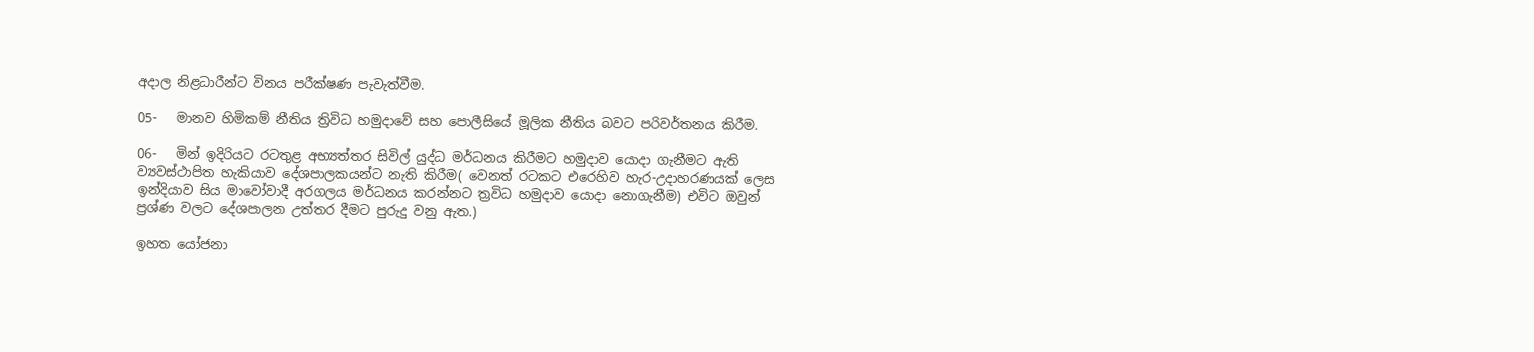අදාල නිළධාරීන්ට විනය පරීක්ෂණ පැවැත්වීම.

05-   මානව හිමිකම් නීතිය ත්‍රිවිධ හමුදාවේ සහ පොලීසියේ මූලික නීතිය බවට පරිවර්තනය කිරීම.

06-   මින් ඉදිරියට රටතුළ අභ්‍යත්තර සිවිල් යුද්ධ මර්ධනය කිරීමට හමුදාව යොදා ගැනීමට ඇති ව්‍යවස්ථාපිත හැකියාව දේශපාලකයන්ට නැති කිරීම( වෙනත් රටකට එරෙහිව හැර-උදාහරණයක් ලෙස ඉන්දියාව සිය මාවෝවාදී අරගලය මර්ධනය කරන්නට ත්‍රවිධ හමුදාව යොදා නොගැනීම) එවිට ඔවුන් ප්‍රශ්ණ වලට දේශපාලන උත්තර දීමට පුරුදු වනු ඇත.)

ඉහත යෝජනා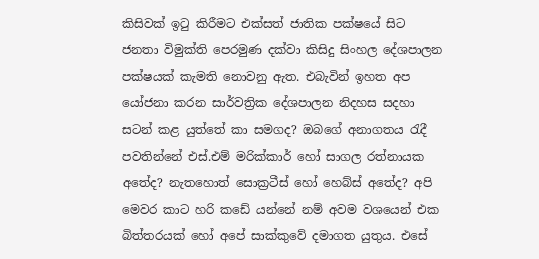කිසිවක් ඉටු කිරීමට එක්සත් ජාතික පක්ෂයේ සිට ජනතා විමුක්ති පෙරමුණ දක්වා කිසිදු සිංහල දේශපාලන පක්ෂයක් කැමති නොවනු ඇත. එබැවින් ඉහත අප යෝජනා කරන සාර්වත්‍රික දේශපාලන නිදහස සදහා සටන් කළ යුත්තේ කා සමගද? ඔබගේ අනාගතය රැදී පවතින්නේ එස්.එම් මරික්කාර් හෝ සාගල රත්නායක අතේද? නැතහොත් සොක්‍රටීස් හෝ හෙබ්ස් අතේද? අපි මෙවර කාට හරි කඩේ යන්නේ නම් අවම වශයෙන් එක බිත්තරයක් හෝ අපේ සාක්කුවේ දමාගත යුතුය. එසේ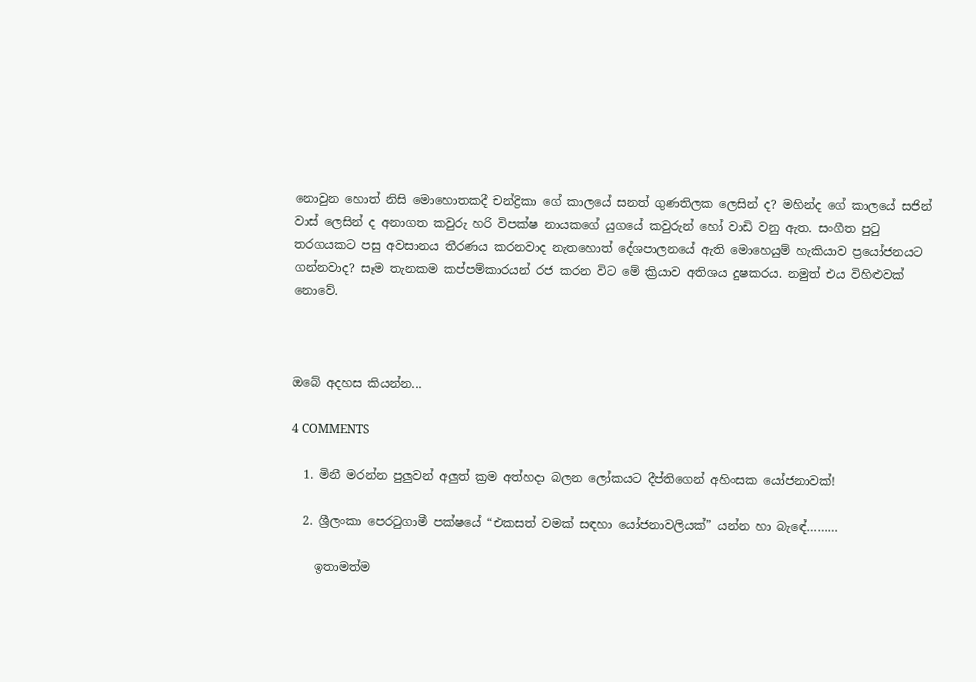නොවුන හොත් නිසි මොහොතකදී චන්ද්‍රිකා ගේ කාලයේ සනත් ගුණතිලක ලෙසින් ද? මහින්ද ගේ කාලයේ සජින් වාස් ලෙසින් ද අනාගත කවුරු හරි විපක්ෂ නායකගේ යුගයේ කවුරුන් හෝ වාඩි වනු ඇත. සංගීත පුටු තරගයකට පසු අවසානය තීරණය කරනවාද නැතහොත් දේශපාලනයේ ඇති මොහෙයුම් හැකියාව ප්‍රයෝජනයට ගන්නවාද? සෑම තැනකම කප්පම්කාරයන් රජ කරන විට මේ ක්‍රියාව අතිශය දුෂකරය. නමුත් එය විහිළුවක් නොවේ.



ඔබේ අදහස කියන්න...

4 COMMENTS

  1. මිනී මරන්න පුලුවන් අලුත් ක්‍රම අත්හදා බලන ලෝකයට දීප්තිගෙන් අහිංසක යෝජනාවක්!

  2. ශ්‍රීලංකා පෙරටුගාමී පක්ෂයේ “එකසත් වමක් සඳහා යෝජනාවලියක්” යන්න හා බැඳේ………

    ඉතාමත්ම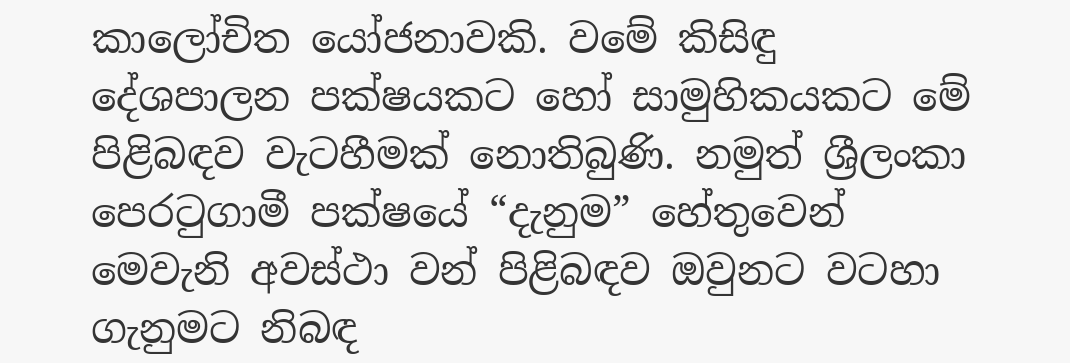කාලෝචිත යෝජනාවකි. වමේ කිසිඳු දේශපාලන පක්ෂයකට හෝ සාමුහිකයකට මේ පිළිබඳව වැටහීමක් නොතිබුණි. නමුත් ශ්‍රීලංකා පෙරටුගාමී පක්ෂයේ “දැනුම” හේතුවෙන් මෙවැනි අවස්ථා වන් පිළිබඳව ඔවුනට වටහා ගැනුමට නිබඳ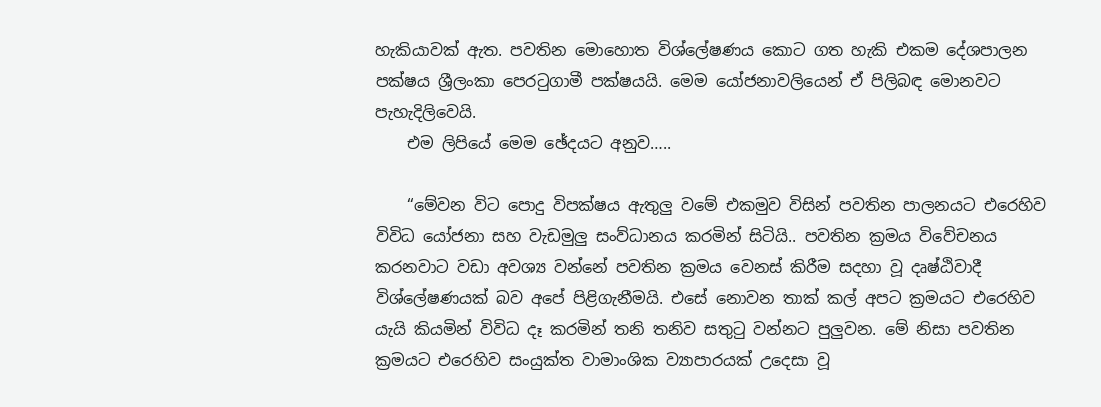හැකියාවක් ඇත. පවතින මොහොත විශ්ලේෂණය කොට ගත හැකි එකම දේශපාලන පක්ෂය ශ්‍රීලංකා පෙරටුගාමී පක්ෂයයි. මෙම යෝජනාවලියෙන් ඒ පිලිබඳ මොනවට පැහැදිලිවෙයි.
    එම ලිපියේ මෙම ඡේදයට අනුව…..

    “මේවන විට පොදු විපක්ෂය ඇතුලු වමේ එකමුව විසින් පවතින පාලනයට එරෙහිව විවිධ යෝජනා සහ වැඩමුලු සංව්ධානය කරමින් සිටියි.. පවතින ක්‍රමය විවේචනය කරනවාට වඩා අවශ්‍ය වන්නේ පවතින ක්‍රමය වෙනස් කිරීම සදහා වූ දෘෂ්ඨිවාදී විශ්ලේෂණයක් බව අපේ පිළිගැනීමයි. එසේ නොවන තාක් කල් අපට ක්‍රමයට එරෙහිව යැයි කියමින් විවිධ දෑ කරමින් තනි තනිව සතුටු වන්නට පුලුවන. මේ නිසා පවතින ක්‍රමයට එරෙහිව සංයුක්ත වාමාංශික ව්‍යාපාරයක් උදෙසා වූ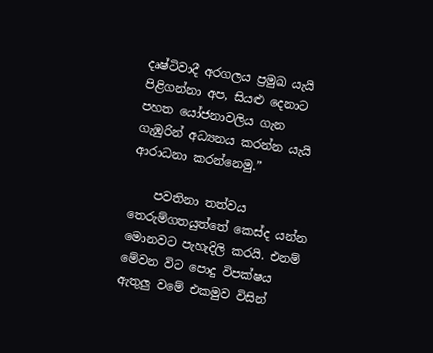දෘෂ්ටිවාදී අරගලය ප්‍රමුඛ යැයි පිළිගන්නා අප, සියළු දෙනාට පහත යෝජනාවලිය ගැන ගැඹුරින් අධ්‍යනය කරන්න යැයි ආරාධනා කරන්නෙමු.”

    පවතිනා තත්වය තෙරුම්ගතයුත්තේ කෙස්ද යන්න මොනවට පැහැදිලි කරයි. එනම් මේවන විට පොදු විපක්ෂය ඇතුලු වමේ එකමුව විසින්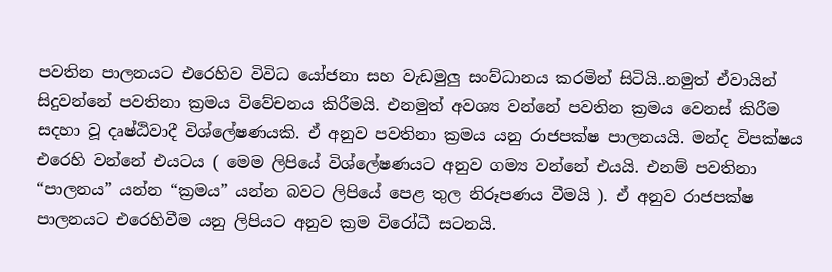පවතින පාලනයට එරෙහිව විවිධ යෝජනා සහ වැඩමුලු සංව්ධානය කරමින් සිටියි..නමුත් ඒවායින් සිදුවන්නේ පවතිනා ක්‍රමය විවේචනය කිරීමයි. එනමුත් අවශ්‍ය වන්නේ පවතින ක්‍රමය වෙනස් කිරීම සදහා වූ දෘෂ්ඨිවාදී විශ්ලේෂණයකි. ඒ අනුව පවතිනා ක්‍රමය යනු රාජපක්ෂ පාලනයයි. මන්ද විපක්ෂය එරෙහි වන්නේ එයටය ( මෙම ලිපියේ විශ්ලේෂණයට අනුව ගම්‍ය වන්නේ එයයි. එනම් පවතිනා “පාලනය” යන්න “ක්‍රමය” යන්න බවට ලිපියේ පෙළ තුල නිරූපණය වීමයි ). ඒ අනුව රාජපක්ෂ පාලනයට එරෙහිවීම යනු ලිපියට අනුව ක්‍රම විරෝධී සටනයි.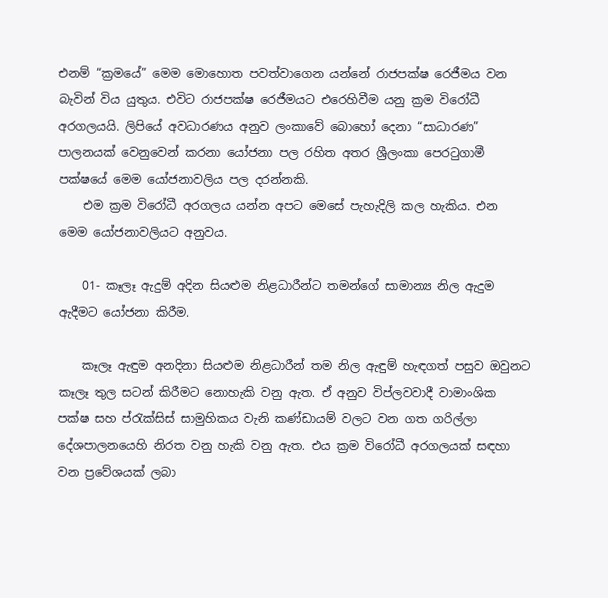එනම් “ක්‍රමයේ” මෙම මොහොත පවත්වාගෙන යන්නේ රාජපක්ෂ රෙජීමය වන බැවින් විය යුතුය. එවිට රාජපක්ෂ රෙජීමයට එරෙහිවීම යනු ක්‍රම විරෝධී අරගලයයි. ලිපියේ අවධාරණය අනුව ලංකාවේ බොහෝ දෙනා “සාධාරණ” පාලනයක් වෙනුවෙන් කරනා යෝජනා පල රහිත අතර ශ්‍රීලංකා පෙරටුගාමී පක්ෂයේ මෙම යෝජනාවලිය පල දරන්නකි.
    එම ක්‍රම විරෝධී අරගලය යන්න අපට මෙසේ පැහැදිලි කල හැකිය. එන මෙම යෝජනාවලියට අනුවය.

    01- කෑලෑ ඇදුම් අදින සියළුම නිළධාරීන්ට තමන්ගේ සාමාන්‍ය නිල ඇදුම ඇදීමට යෝජනා කිරීම.

    කෑලෑ ඇඳුම අනදිනා සියළුම නිළධාරීන් තම නිල ඇඳුම් හැඳගත් පසුව ඔවුනට කෑලෑ තුල සටන් කිරීමට නොහැකි වනු ඇත. ඒ අනුව විප්ලවවාදී වාමාංශික පක්ෂ සහ ප්රැක්සිස් සාමුහිකය වැනි කණ්ඩායම් වලට වන ගත ගරිල්ලා දේශපාලනයෙහි නිරත වනු හැකි වනු ඇත. එය ක්‍රම විරෝධී අරගලයක් සඳහා වන ප්‍රවේශයක් ලබා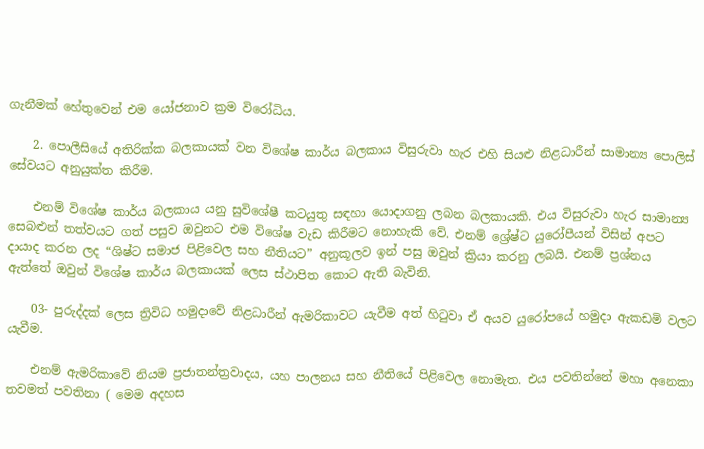ගැනීමක් හේතුවෙන් එම යෝජනාව ක්‍රම විරෝධිය.

    2. පොලීසියේ අතිරික්ක බලකායක් වන විශේෂ කාර්ය බලකාය විසුරුවා හැර එහි සියළු නිළධාරීන් සාමාන්‍ය පොලිස් සේවයට අනුයුක්ත කිරීම.

    එනම් විශේෂ කාර්ය බලකාය යනු සුවිශේෂී කටයුතු සඳහා යොදාගනු ලබන බලකායකි. එය විසුරුවා හැර සාමාන්‍ය සෙබළුන් තත්වයට ගත් පසුව ඔවුනට එම විශේෂ වැඩ කිරීමට නොහැකි වේ. එනම් ශ්‍රේෂ්ට යුරෝපීයන් විසින් අපට දායාද කරන ලද “ශිෂ්ට සමාජ පිළිවෙල සහ නීතියට” අනුකූලව ඉන් පසු ඔවුන් ක්‍රියා කරනු ලබයි. එනම් ප්‍රශ්නය ඇත්තේ ඔවුන් විශේෂ කාර්ය බලකායක් ලෙස ස්ථාපිත කොට ඇති බැවිනි.

    03- පුරුද්දක් ලෙස ත්‍රිවිධ හමුදාවේ නිළධාරීන් ඇමරිකාවට යැවීම අත් හිටුවා ඒ අයව යුරෝපයේ හමුදා ඇකඩමි වලට යැවීම.

    එනම් ඇමරිකාවේ නියම ප්‍රජාතන්ත්‍රවාදය, යහ පාලනය සහ නීතියේ පිළිවෙල නොමැත. එය පවතින්නේ මහා අනෙකා තවමත් පවතිනා ( මෙම අදහස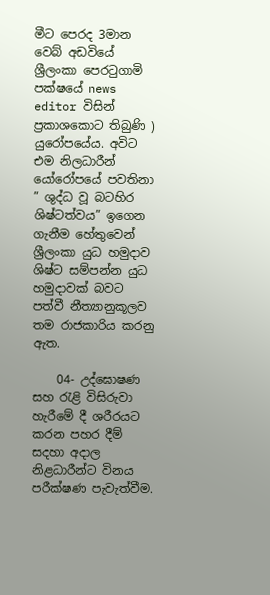මීට පෙරද 3මාන වෙබ් අඩවියේ ශ්‍රීලංකා පෙරටුගාමි පක්ෂයේ news editor විසින් ප්‍රකාශකොට තිබුණි ) යුරෝපයේය. අවිට එම නිලධාරීන් යෝරෝපයේ පවතිනා ” ශුද්ධ වූ බටහිර ශිෂ්ටත්වය” ඉගෙන ගැනීම හේතුවෙන් ශ්‍රීලංකා යුධ හමුදාව ශිෂ්ට සම්පන්න යුධ හමුදාවක් බවට පත්වී නීත්‍යානුකූලව තම රාජකාරිය කරනු ඇත.

    04- උද්ඝොෂණ සහ රැළි විසිරුවා හැරීමේ දී ශරීරයට කරන පහර දීම් සදහා අදාල නිළධාරීන්ට විනය පරීක්ෂණ පැවැත්වීම.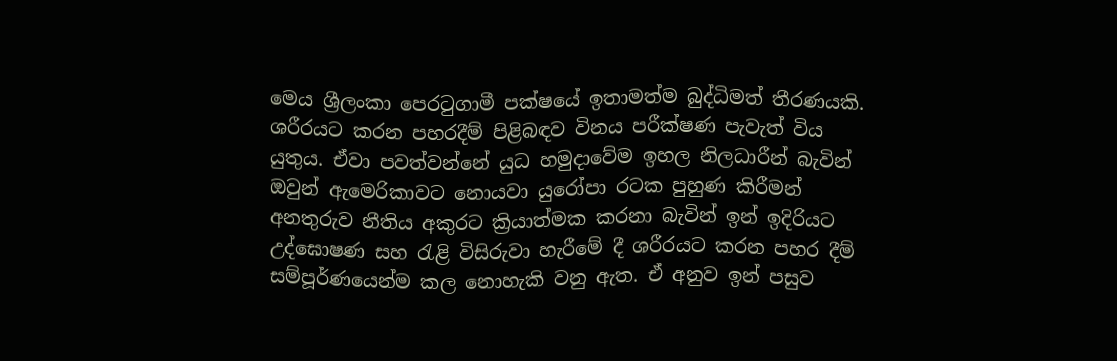මෙය ශ්‍රීලංකා පෙරටුගාමී පක්ෂයේ ඉතාමත්ම බුද්ධිමත් තීරණයකි. ශරීරයට කරන පහරදීම් පිළිබඳව විනය පරීක්ෂණ පැවැත් විය යුතුය. ඒවා පවත්වන්නේ යුධ හමුදාවේම ඉහල නිලධාරීන් බැවින් ඔවුන් ඇමෙරිකාවට නොයවා යුරෝපා රටක පුහුණ කිරීමන් අනතුරුව නීතිය අකුරට ක්‍රියාත්මක කරනා බැවින් ඉන් ඉදිරියට උද්ඝොෂණ සහ රැළි විසිරුවා හැරීමේ දී ශරීරයට කරන පහර දීම් සම්පූර්ණයෙන්ම කල නොහැකි වනු ඇත. ඒ අනුව ඉන් පසුව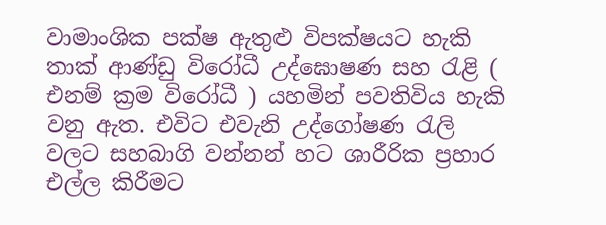වාමාංශික පක්ෂ ඇතුළු විපක්ෂයට හැකි තාක් ආණ්ඩු විරෝධී උද්ඝොෂණ සහ රැළි ( එනම් ක්‍රම විරෝධී ) යහමින් පවතිවිය හැකි වනු ඇත. එවිට එවැනි උද්ගෝෂණ රැලි වලට සහබාගි වන්නන් හට ශාරීරික ප්‍රහාර එල්ල කිරීමට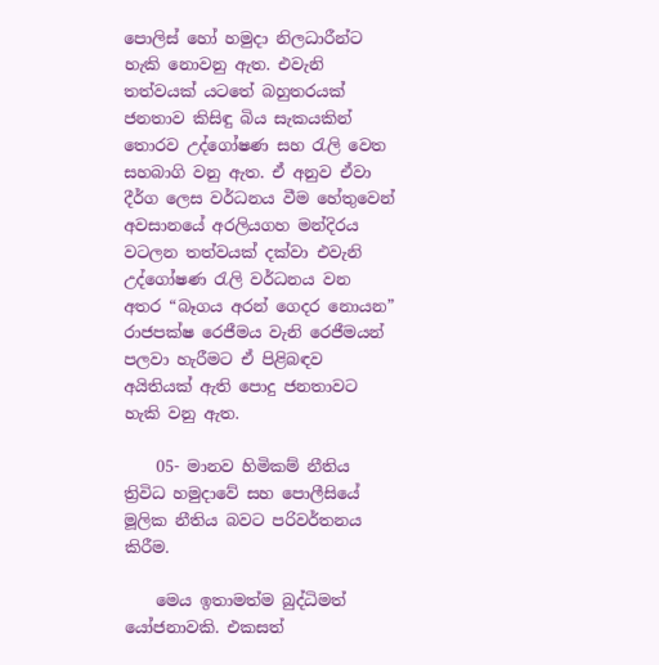පොලිස් හෝ හමුදා නිලධාරීන්ට හැකි නොවනු ඇත. එවැනි තත්වයක් යටතේ බහුතරයක් ජනතාව කිසිඳු බිය සැකයකින් තොරව උද්ගෝෂණ සහ රැලි වෙත සහබාගි වනු ඇත. ඒ අනුව ඒවා දීර්ග ලෙස වර්ධනය වීම හේතුවෙන් අවසානයේ අරලියගහ මන්දිරය වටලන තත්වයක් දක්වා එවැනි උද්ගෝෂණ රැලි වර්ධනය වන අතර “බෑගය අරන් ගෙදර නොයන” රාජපක්ෂ රෙජීමය වැනි රෙජීමයන් පලවා හැරීමට ඒ පිළිබඳව අයිතියක් ඇති පොදු ජනතාවට හැකි වනු ඇත.

    05- මානව හිමිකම් නීතිය ත්‍රිවිධ හමුදාවේ සහ පොලීසියේ මූලික නීතිය බවට පරිවර්තනය කිරීම.

    මෙය ඉතාමත්ම බුද්ධිමත් යෝජනාවකි. එකසත්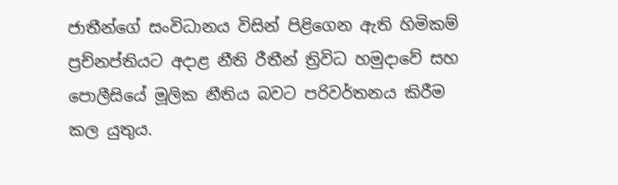ජාතීන්ගේ සංවිධානය විසින් පිළිගෙන ඇති හිමිකම් ප්‍රච්නප්තියට අදාළ නීති රීතීන් ත්‍රිවිධ හමුදාවේ සහ පොලීසියේ මූලික නීතිය බවට පරිවර්තනය කිරීම කල යුතුය.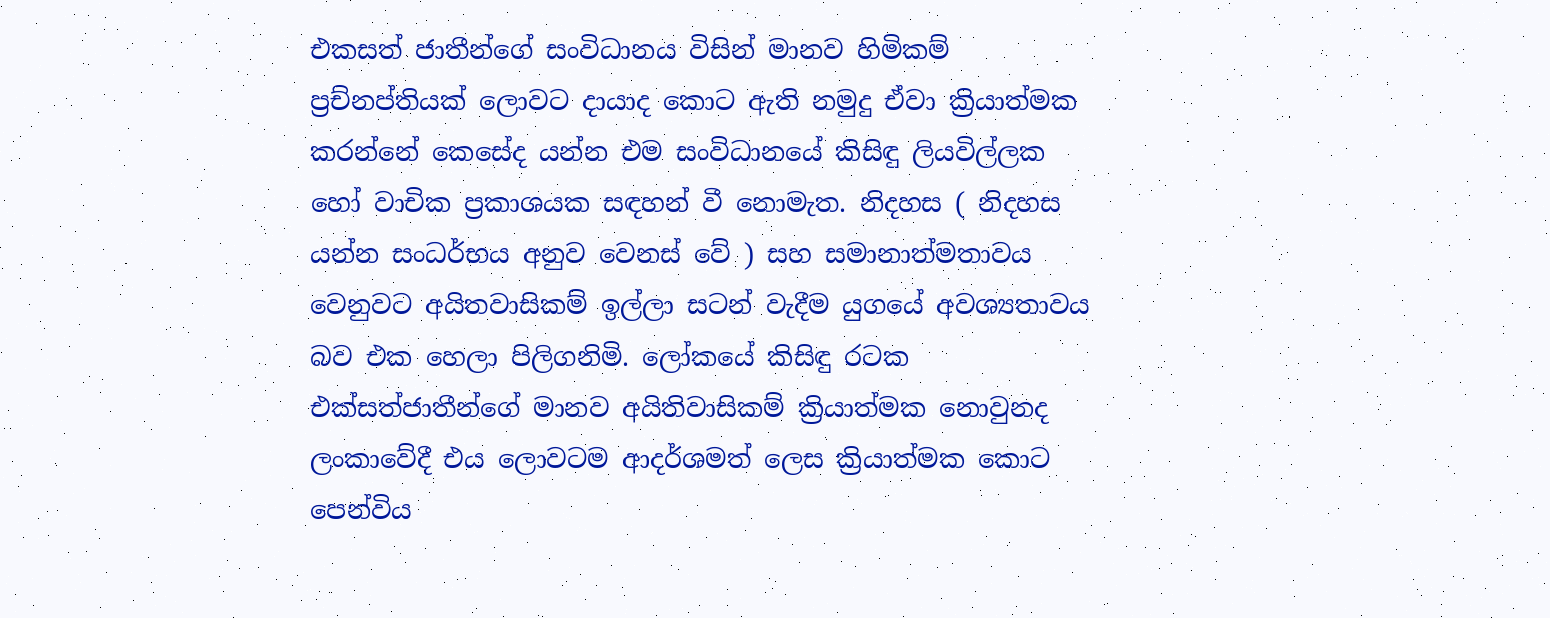එකසත් ජාතීන්ගේ සංවිධානය විසින් මානව හිමිකම් ප්‍රච්නප්තියක් ලොවට දායාද කොට ඇති නමුදු ඒවා ක්‍රියාත්මක කරන්නේ කෙසේද යන්න එම සංවිධානයේ කිසිඳු ලියවිල්ලක හෝ වාචික ප්‍රකාශයක සඳහන් වී නොමැත. නිදහස ( නිදහස යන්න සංධර්භය අනුව වෙනස් වේ ) සහ සමානාත්මතාවය වෙනුවට අයිතවාසිකම් ඉල්ලා සටන් වැදීම යුගයේ අවශ්‍යතාවය බව එක හෙලා පිලිගනිමි. ලෝකයේ කිසිඳු රටක එක්සත්ජාතීන්ගේ මානව අයිතිවාසිකම් ක්‍රියාත්මක නොවුනද ලංකාවේදී එය ලොවටම ආදර්ශමත් ලෙස ක්‍රියාත්මක කොට පෙන්විය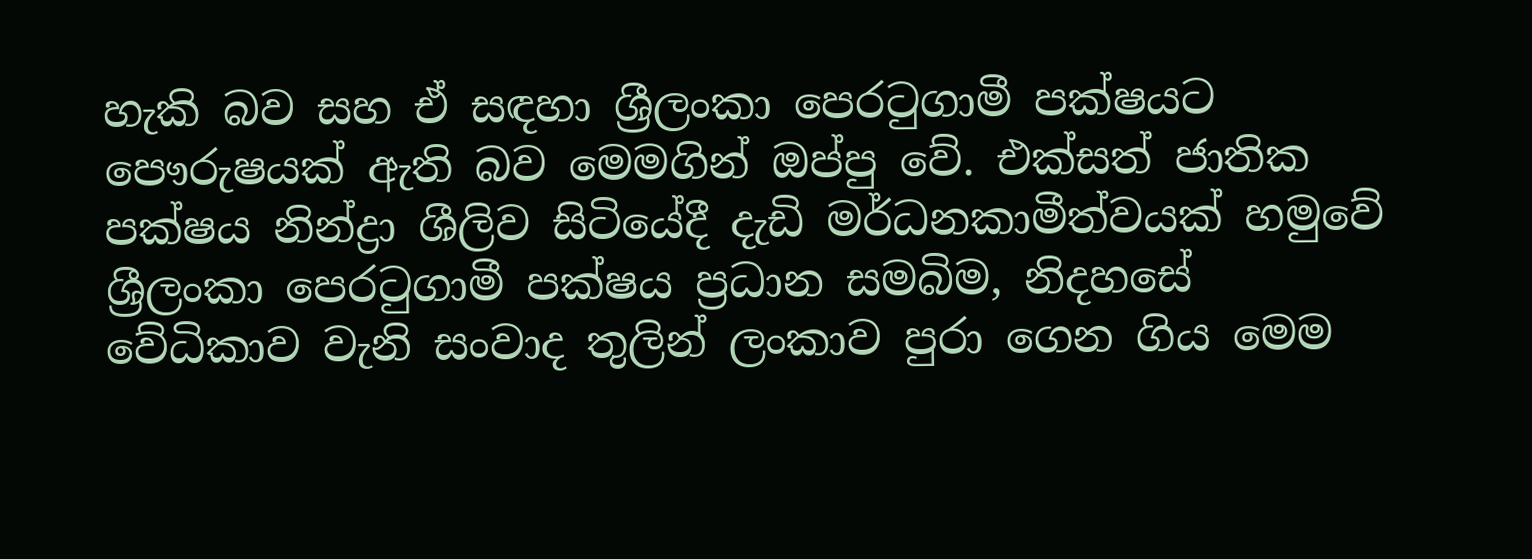හැකි බව සහ ඒ සඳහා ශ්‍රීලංකා පෙරටුගාමී පක්ෂයට පෞරුෂයක් ඇති බව මෙමගින් ඔප්පු වේ. එක්සත් ජාතික පක්ෂය නින්ද්‍රා ශීලිව සිටියේදී දැඩි මර්ධනකාමීත්වයක් හමුවේ ශ්‍රීලංකා පෙරටුගාමී පක්ෂය ප්‍රධාන සමබිම, නිදහසේ වේධිකාව වැනි සංවාද තුලින් ලංකාව පුරා ගෙන ගිය මෙම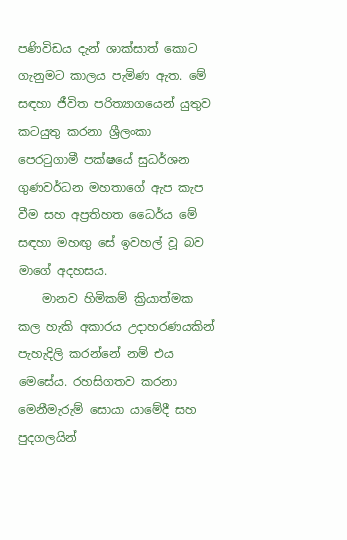පණිවිඩය දැන් ශාක්සාත් කොට ගැනුමට කාලය පැමිණ ඇත. මේ සඳහා ජීවිත පරිත්‍යාගයෙන් යුතුව කටයුතු කරනා ශ්‍රීලංකා පෙරටුගාමී පක්ෂයේ සුධර්ශන ගුණවර්ධන මහතාගේ ඇප කැප වීම සහ අප්‍රතිහත ධෛර්ය මේ සඳහා මහඟු සේ ඉවහල් වූ බව මාගේ අදහසය.
    මානව හිමිකම් ක්‍රියාත්මක කල හැකි අකාරය උදාහරණයකින් පැහැදිලි කරන්නේ නම් එය මෙසේය. රහසිගතව කරනා මෙනීමැරුම් සොයා යාමේදී සහ පුදගලයින්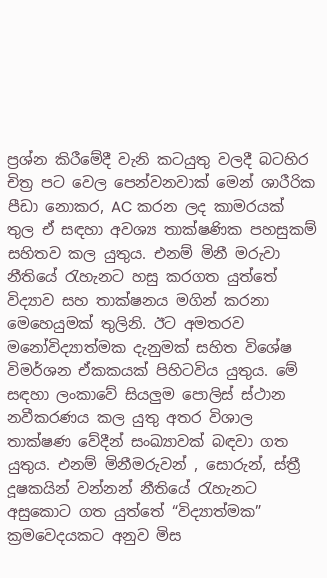ප්‍රශ්න කිරීමේදී වැනි කටයුතු වලදී බටහිර චිත්‍ර පට වෙල පෙන්වනවාක් මෙන් ශාරීරික පීඩා නොකර, AC කරන ලද කාමරයක් තුල ඒ සඳහා අවශ්‍ය තාක්ෂණික පහසුකම් සහිතව කල යුතුය. එනම් මිනී මරුවා නීතියේ රැහැනට හසු කරගත යුත්තේ විද්‍යාව සහ තාක්ෂනය මගින් කරනා මෙහෙයුමක් තුලිනි. ඊට අමතරව මනෝවිද්‍යාත්මක දැනුමක් සහිත විශේෂ විමර්ශන ඒකකයක් පිහිටවිය යුතුය. මේ සඳහා ලංකාවේ සියලුම පොලිස් ස්ථාන නවීකරණය කල යුතු අතර විශාල තාක්ෂණ වේදීන් සංඛ්‍යාවක් බඳවා ගත යුතුය. එනම් මිනීමරුවන් , සොරුන්, ස්ත්‍රී දූෂකයින් වන්නන් නීතියේ රැහැනට අසුකොට ගත යුත්තේ “විද්‍යාත්මක” ක්‍රමවෙදයකට අනුව මිස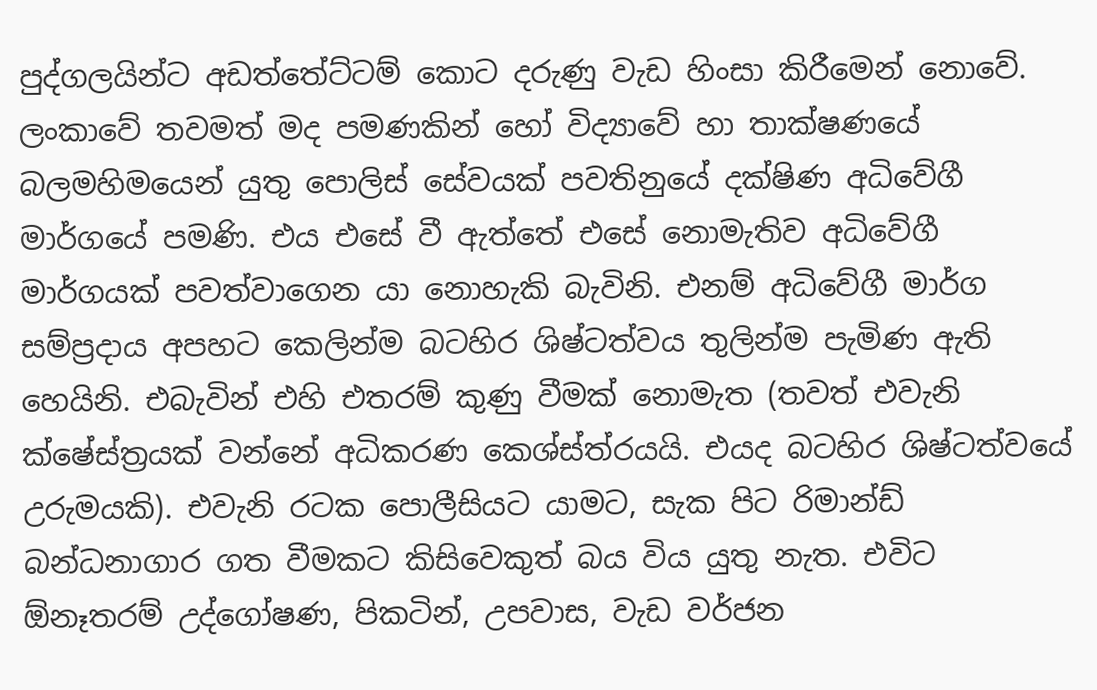පුද්ගලයින්ට අඩත්තේට්ටම් කොට දරුණු වැඩ හිංසා කිරීමෙන් නොවේ. ලංකාවේ තවමත් මද පමණකින් හෝ විද්‍යාවේ හා තාක්ෂණයේ බලමහිමයෙන් යුතු පොලිස් සේවයක් පවතිනුයේ දක්ෂිණ අධිවේගී මාර්ගයේ පමණි. එය එසේ වී ඇත්තේ එසේ නොමැතිව අධිවේගී මාර්ගයක් පවත්වාගෙන යා නොහැකි බැවිනි. එනම් අධිවේගී මාර්ග සම්ප්‍රදාය අපහට කෙලින්ම බටහිර ශිෂ්ටත්වය තුලින්ම පැමිණ ඇති හෙයිනි. එබැවින් එහි එතරම් කුණු වීමක් නොමැත (තවත් එවැනි ක්ෂේස්ත්‍රයක් වන්නේ අධිකරණ කෙශ්ස්ත්රයයි. එයද බටහිර ශිෂ්ටත්වයේ උරුමයකි). එවැනි රටක පොලීසියට යාමට, සැක පිට රිමාන්ඩ් බන්ධනාගාර ගත වීමකට කිසිවෙකුත් බය විය යුතු නැත. එවිට ඕනෑතරම් උද්ගෝෂණ, පිකටින්, උපවාස, වැඩ වර්ජන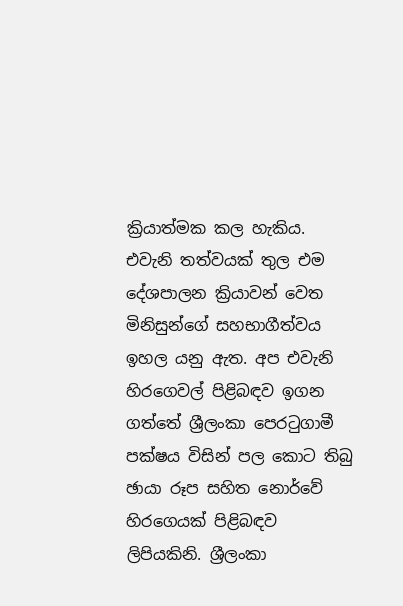ක්‍රියාත්මක කල හැකිය. එවැනි තත්වයක් තුල එම දේශපාලන ක්‍රියාවන් වෙත මිනිසුන්ගේ සහභාගීත්වය ඉහල යනු ඇත. අප එවැනි හිරගෙවල් පිළිබඳව ඉගන ගත්තේ ශ්‍රීලංකා පෙරටුගාමී පක්ෂය විසින් පල කොට තිබු ඡායා රූප සහිත නොර්වේ හිරගෙයක් පිළිබඳව ලිපියකිනි. ශ්‍රීලංකා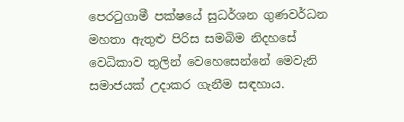පෙරටුගාමී පක්ෂයේ සුධර්ශන ගුණවර්ධන මහතා ඇතුළු පිරිස සමබිම නිදහසේ වෙධිකාව තුලින් වෙහෙසෙන්නේ මෙවැනි සමාජයක් උදාකර ගැනීම සඳහාය.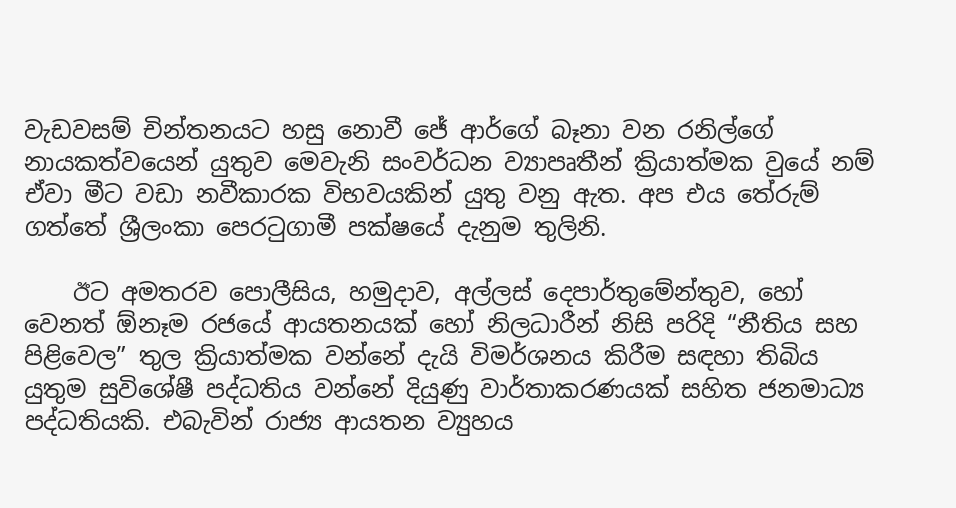වැඩවසම් චින්තනයට හසු නොවී ජේ ආර්ගේ බෑනා වන රනිල්ගේ නායකත්වයෙන් යුතුව මෙවැනි සංවර්ධන ව්‍යාපෘතීන් ක්‍රියාත්මක වුයේ නම් ඒවා මීට වඩා නවීකාරක විභවයකින් යුතු වනු ඇත. අප එය තේරුම් ගත්තේ ශ්‍රීලංකා පෙරටුගාමී පක්ෂයේ දැනුම තුලිනි.

    ඊට අමතරව පොලීසිය, හමුදාව, අල්ලස් දෙපාර්තුමේන්තුව, හෝ වෙනත් ඕනෑම රජයේ ආයතනයක් හෝ නිලධාරීන් නිසි පරිදි “නීතිය සහ පිළිවෙල” තුල ක්‍රියාත්මක වන්නේ දැයි විමර්ශනය කිරීම සඳහා තිබිය යුතුම සුවිශේෂී පද්ධතිය වන්නේ දියුණු වාර්තාකරණයක් සහිත ජනමාධ්‍ය පද්ධතියකි. එබැවින් රාජ්‍ය ආයතන ව්‍යුහය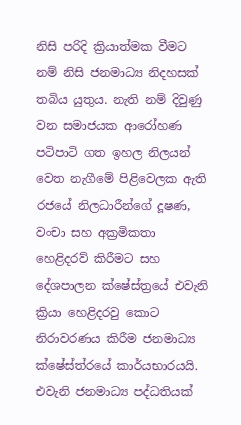නිසි පරිදි ක්‍රියාත්මක වීමට නම් නිසි ජනමාධ්‍ය නිදහසක් තබිය යුතුය. නැති නම් දිවුණු වන සමාජයක ආරෝහණ පටිපාටි ගත ඉහල නිලයන් වෙත නැගීමේ පිළිවෙලක ඇති රජයේ නිලධාරීන්ගේ දූෂණ, වංචා සහ අක්‍රමිකතා හෙළිදරව් කිරීමට සහ දේශපාලන ක්ෂේස්ත්‍රයේ එවැනි ක්‍රියා හෙළිදරවු කොට නිරාවරණය කිරීම ජනමාධ්‍ය ක්ෂේස්ත්රයේ කාර්යභාරයයි. එවැනි ජනමාධ්‍ය පද්ධතියක්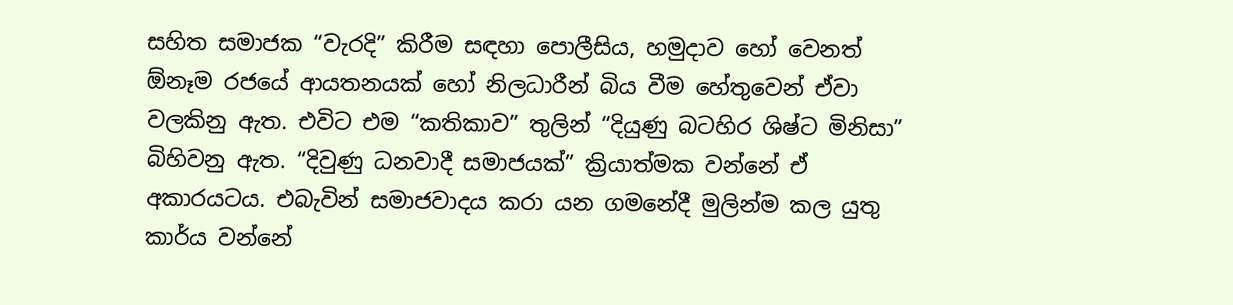සහිත සමාජක “වැරදි” කිරීම සඳහා පොලීසිය, හමුදාව හෝ වෙනත් ඕනෑම රජයේ ආයතනයක් හෝ නිලධාරීන් බිය වීම හේතුවෙන් ඒවා වලකිනු ඇත. එවිට එම “කතිකාව” තුලින් “දියුණු බටහිර ශිෂ්ට මිනිසා” බිහිවනු ඇත. “දිවුණු ධනවාදී සමාජයක්” ක්‍රියාත්මක වන්නේ ඒ අකාරයටය. එබැවින් සමාජවාදය කරා යන ගමනේදී මුලින්ම කල යුතු කාර්ය වන්නේ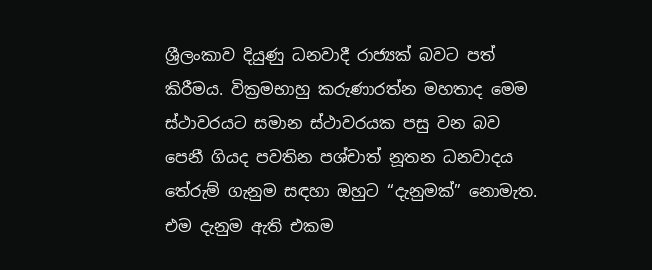ශ්‍රීලංකාව දියුණු ධනවාදී රාජ්‍යක් බවට පත් කිරීමය. වික්‍රමභාහු කරුණාරත්න මහතාද මෙම ස්ථාවරයට සමාන ස්ථාවරයක පසු වන බව පෙනී ගියද පවතින පශ්චාත් නූතන ධනවාදය තේරුම් ගැනුම සඳහා ඔහුට “දැනුමක්” නොමැත. එම දැනුම ඇති එකම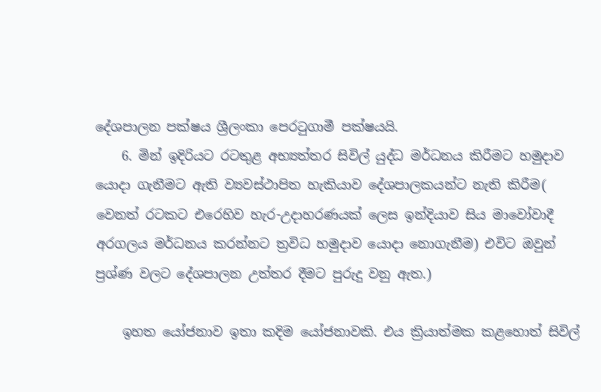දේශපාලන පක්ෂය ශ්‍රීලංකා පෙරටුගාමී පක්ෂයයි.
    6. මින් ඉදිරියට රටතුළ අභ්‍යත්තර සිවිල් යුද්ධ මර්ධනය කිරීමට හමුදාව යොදා ගැනීමට ඇති ව්‍යවස්ථාපිත හැකියාව දේශපාලකයන්ට නැති කිරීම( වෙනත් රටකට එරෙහිව හැර-උදාහරණයක් ලෙස ඉන්දියාව සිය මාවෝවාදී අරගලය මර්ධනය කරන්නට ත්‍රවිධ හමුදාව යොදා නොගැනීම) එවිට ඔවුන් ප්‍රශ්ණ වලට දේශපාලන උත්තර දීමට පුරුදු වනු ඇත.)

    ඉහත යෝජනාව ඉතා කදිම යෝජනාවකි. එය ක්‍රියාත්මක කළහොත් සිවිල්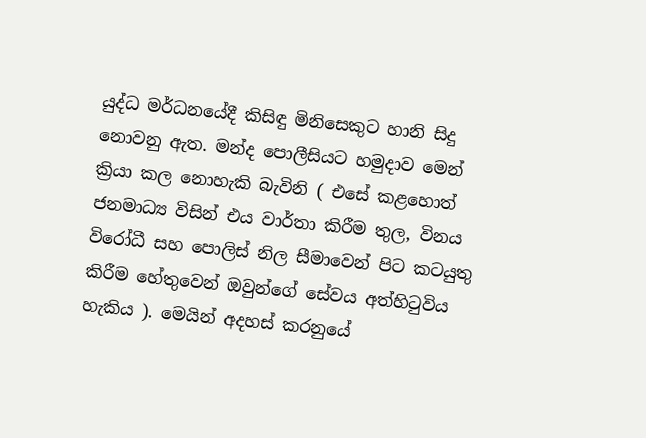යුද්ධ මර්ධනයේදී කිසිඳු මිනිසෙකුට හානි සිදු නොවනු ඇත. මන්ද පොලීසියට හමුදාව මෙන් ක්‍රියා කල නොහැකි බැවිනි ( එසේ කළහොත් ජනමාධ්‍ය විසින් එය වාර්තා කිරීම තුල, විනය විරෝධී සහ පොලිස් නිල සීමාවෙන් පිට කටයුතු කිරීම හේතුවෙන් ඔවුන්ගේ සේවය අත්හිටුවිය හැකිය ). මෙයින් අදහස් කරනුයේ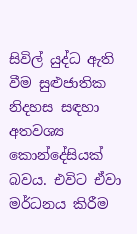සිවිල් යුද්ධ ඇති වීම සුළුජාතික නිදහස සඳහා අතවශ්‍ය කොන්දේසියක් බවය. එවිට ඒවා මර්ධනය කිරීම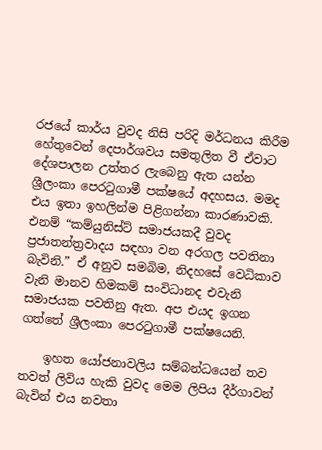රජයේ කාර්ය වුවද නිසි පරිදි මර්ධනය කිරීම හේතුවෙන් දෙපාර්ශවය සමතුලිත වී ඒවාට දේශපාලන උත්තර ලැබෙනු ඇත යන්න ශ්‍රීලංකා පෙරටුගාමී පක්ෂයේ අදහසය. මමද එය ඉතා ඉහලින්ම පිළිගන්නා කාරණාවකි. එනම් “කම්යුනිස්ට් සමාජයකදී වුවද ප්‍රජාතන්ත්‍රවාදය සඳහා වන අරගල පවතිනා බැවිනි.” ඒ අනුව සමබිම, නිදහසේ වෙධිකාව වැනි මානව හිමකම් සංවිධානද එවැනි සමාජයක පවතිනු ඇත. අප එයද ඉගන ගත්තේ ශ්‍රීලංකා පෙරටුගාමී පක්ෂයෙනි.

    ඉහත යෝජනාවලිය සම්බන්ධයෙන් තව තවත් ලිවිය හැකි වුවද මෙම ලිපිය දීර්ගාවන් බැවින් එය නවතා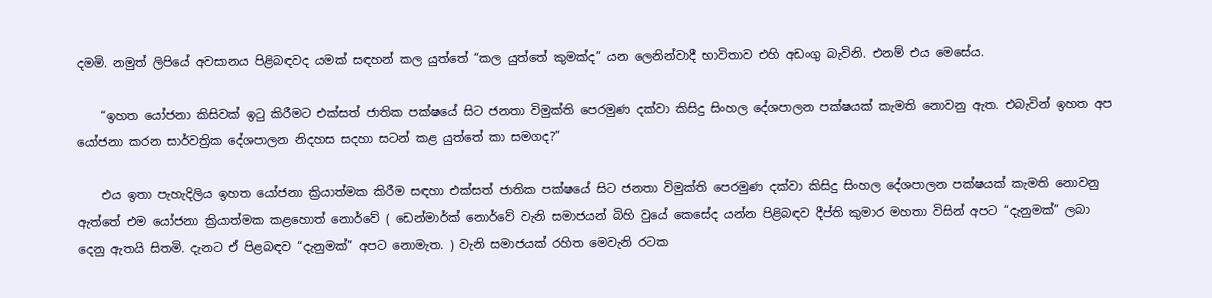දමමි. නමුත් ලිපියේ අවසානය පිළිබඳවද යමක් සඳහන් කල යුත්තේ “කල යුත්තේ කුමක්ද” යන ලෙනින්වාදී භාවිතාව එහි අඩංගු බැවිනි. එනම් එය මෙසේය.

    “ඉහත යෝජනා කිසිවක් ඉටු කිරීමට එක්සත් ජාතික පක්ෂයේ සිට ජනතා විමුක්ති පෙරමුණ දක්වා කිසිදු සිංහල දේශපාලන පක්ෂයක් කැමති නොවනු ඇත. එබැවින් ඉහත අප යෝජනා කරන සාර්වත්‍රික දේශපාලන නිදහස සදහා සටන් කළ යුත්තේ කා සමගද?”

    එය ඉතා පැහැදිලිය ඉහත යෝජනා ක්‍රියාත්මක කිරීම සඳහා එක්සත් ජාතික පක්ෂයේ සිට ජනතා විමුක්ති පෙරමුණ දක්වා කිසිදු සිංහල දේශපාලන පක්ෂයක් කැමති නොවනු ඇත්තේ එම යෝජනා ක්‍රියාත්මක කළහොත් නොර්වේ ( ඩෙන්මාර්ක් නොර්වේ වැනි සමාජයන් බිහි වුයේ කෙසේද යන්න පිළිබඳව දීප්ති කුමාර මහතා විසින් අපට “දැනුමක්” ලබා දෙනු ඇතයි සිතමි. දැනට ඒ පිළබඳව “දැනුමක්” අපට නොමැත. ) වැනි සමාජයක් රහිත මෙවැනි රටක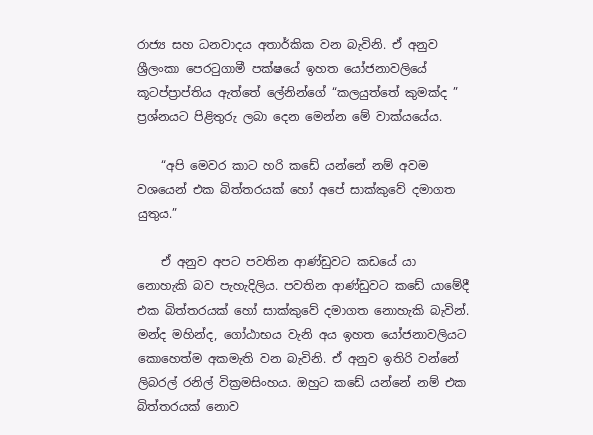රාජ්‍ය සහ ධනවාදය අතාර්කික වන බැවිනි. ඒ අනුව ශ්‍රීලංකා පෙරටුගාමී පක්ෂයේ ඉහත යෝජනාවලියේ කූටප්ප්‍රාප්තිය ඇත්තේ ලේනින්ගේ “කලයුත්තේ කුමක්ද ” ප්‍රශ්නයට පිළිතුරු ලබා දෙන මෙන්න මේ වාක්යයේය.

    “අපි මෙවර කාට හරි කඩේ යන්නේ නම් අවම වශයෙන් එක බිත්තරයක් හෝ අපේ සාක්කුවේ දමාගත යුතුය.”

    ඒ අනුව අපට පවතින ආණ්ඩුවට කඩයේ යා නොහැකි බව පැහැදිලිය. පවතින ආණ්ඩුවට කඩේ යාමේදී එක බිත්තරයක් හෝ සාක්කුවේ දමාගත නොහැකි බැවින්. මන්ද මහින්ද, ගෝඨාභය වැනි අය ඉහත යෝජනාවලියට කොහෙත්ම අකමැති වන බැවිනි. ඒ අනුව ඉතිරි වන්නේ ලිබරල් රනිල් වික්‍රමසිංහය. ඔහුට කඩේ යන්නේ නම් එක බිත්තරයක් නොව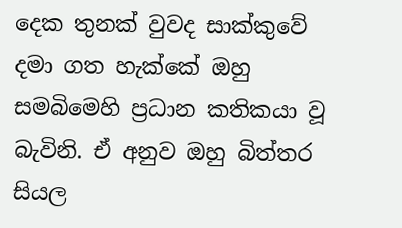දෙක තුනක් වුවද සාක්කුවේ දමා ගත හැක්කේ ඔහු සමබිමෙහි ප්‍රධාන කතිකයා වූ බැවිනි. ඒ අනුව ඔහු බිත්තර සියල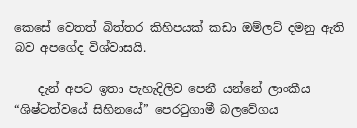කෙසේ වෙතත් බිත්තර කිහිපයක් කඩා ඔම්ලට් දමනු ඇති බව අපගේද විශ්වාසයි.

    දැන් අපට ඉතා පැහැදිලිව පෙනී යන්නේ ලාංකීය “ශිෂ්ටත්වයේ සිහිනයේ” පෙරටුගාමී බලවේගය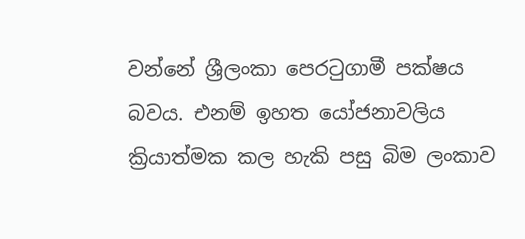වන්නේ ශ්‍රීලංකා පෙරටුගාමී පක්ෂය බවය. එනම් ඉහත යෝජනාවලිය ක්‍රියාත්මක කල හැකි පසු බිම ලංකාව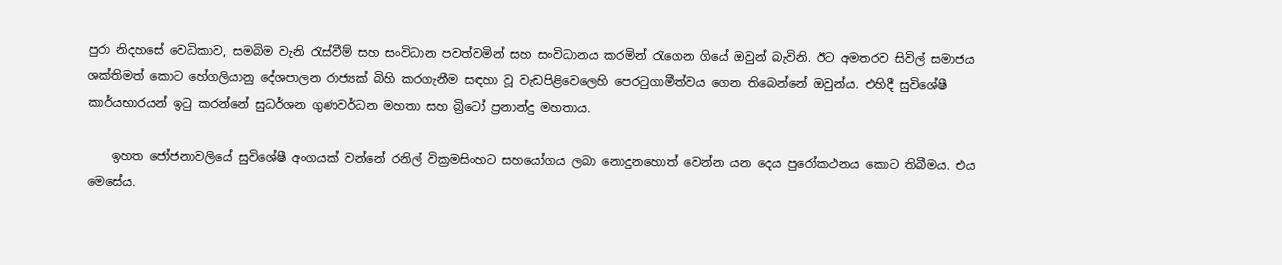පුරා නිදහසේ වෙධිකාව, සමබිම වැනි රැස්වීම් සහ සංවිධාන පවත්වමින් සහ සංවිධානය කරමින් රැගෙන ගියේ ඔවුන් බැවිනි. ඊට අමතරව සිවිල් සමාජය ශක්තිමත් කොට හේගලියානු දේශපාලන රාජ්‍යක් බිහි කරගැනීම සඳහා වූ වැඩපිළිවෙලෙහි පෙරටුගාමීත්වය ගෙන තිබෙන්නේ ඔවුන්ය. එහිදී සුවිශේෂී කාර්යභාරයන් ඉටු කරන්නේ සුධර්ශන ගුණවර්ධන මහතා සහ බ්‍රිටෝ ප්‍රනාන්දු මහතාය.

    ඉහත ජෝජනාවලියේ සුවිශේෂී අංගයක් වන්නේ රනිල් වික්‍රමසිංහට සහයෝගය ලබා නොදුනහොත් වෙන්න යන දෙය පුරෝකථනය කොට තිබීමය. එය මෙසේය.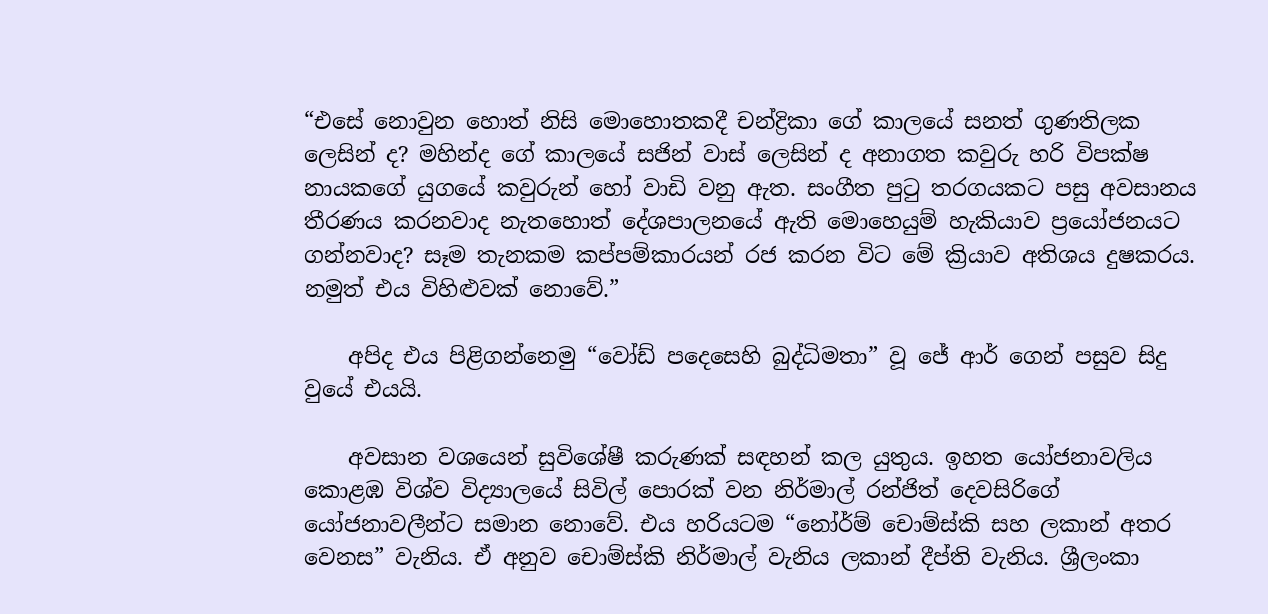“එසේ නොවුන හොත් නිසි මොහොතකදී චන්ද්‍රිකා ගේ කාලයේ සනත් ගුණතිලක ලෙසින් ද? මහින්ද ගේ කාලයේ සජින් වාස් ලෙසින් ද අනාගත කවුරු හරි විපක්ෂ නායකගේ යුගයේ කවුරුන් හෝ වාඩි වනු ඇත. සංගීත පුටු තරගයකට පසු අවසානය තීරණය කරනවාද නැතහොත් දේශපාලනයේ ඇති මොහෙයුම් හැකියාව ප්‍රයෝජනයට ගන්නවාද? සෑම තැනකම කප්පම්කාරයන් රජ කරන විට මේ ක්‍රියාව අතිශය දුෂකරය. නමුත් එය විහිළුවක් නොවේ.”

    අපිද එය පිළිගන්නෙමු “වෝඩ් පදෙසෙහි බුද්ධිමතා” වූ ජේ ආර් ගෙන් පසුව සිදු වුයේ එයයි.

    අවසාන වශයෙන් සුවිශේෂී කරුණක් සඳහන් කල යුතුය. ඉහත යෝජනාවලිය කොළඹ විශ්ව විද්‍යාලයේ සිවිල් පොරක් වන නිර්මාල් රන්ජිත් දෙවසිරිගේ යෝජනාවලීන්ට සමාන නොවේ. එය හරියටම “නෝර්ම් චොම්ස්කි සහ ලකාන් අතර වෙනස” වැනිය. ඒ අනුව චොම්ස්කි නිර්මාල් වැනිය ලකාන් දීප්ති වැනිය. ශ්‍රීලංකා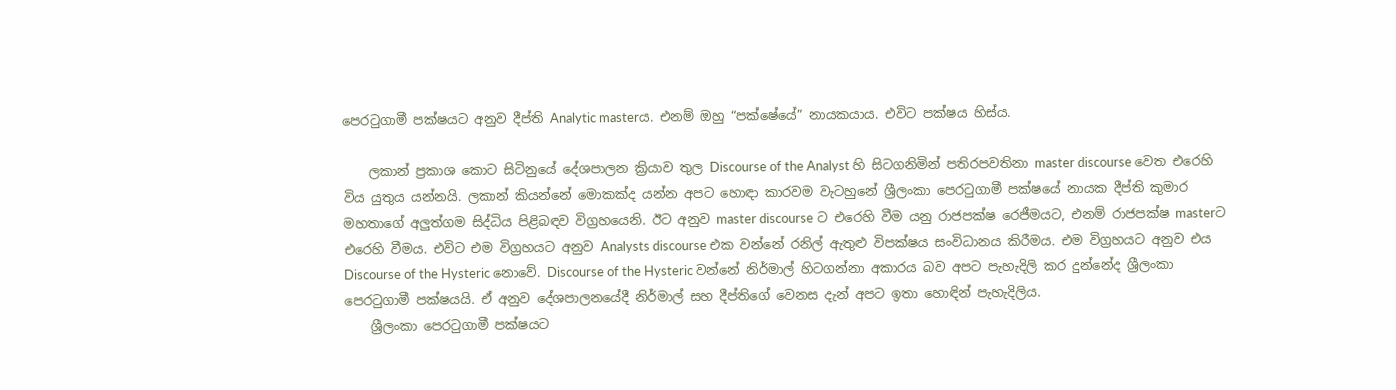පෙරටුගාමී පක්ෂයට අනුව දීප්ති Analytic masterය. එනම් ඔහු “පක්ෂේයේ” නායකයාය. එවිට පක්ෂය හිස්ය.

    ලකාන් ප්‍රකාශ කොට සිටිනුයේ දේශපාලන ක්‍රියාව තුල Discourse of the Analyst හි සිටගනිමින් පතිරපවතිනා master discourse වෙත එරෙහි විය යුතුය යන්නයි. ලකාන් කියන්නේ මොකක්ද යන්න අපට හොඳා කාරවම වැටහුනේ ශ්‍රීලංකා පෙරටුගාමී පක්ෂයේ නායක දීප්ති කුමාර මහතාගේ අලුත්ගම සිද්ධිය පිළිබඳව විග්‍රහයෙනි. ඊට අනුව master discourse ට එරෙහි වීම යනු රාජපක්ෂ රෙජීමයට, එනම් රාජපක්ෂ masterට එරෙහි වීමය. එවිට එම විග්‍රහයට අනුව Analysts discourse එක වන්නේ රනිල් ඇතුළු විපක්ෂය සංවිධානය කිරීමය. එම විග්‍රහයට අනුව එය Discourse of the Hysteric නොවේ. Discourse of the Hysteric වන්නේ නිර්මාල් හිටගන්නා අකාරය බව අපට පැහැදිලි කර දුන්නේද ශ්‍රීලංකා පෙරටුගාමී පක්ෂයයි. ඒ අනුව දේශපාලනයේදී නිර්මාල් සහ දීප්තිගේ වෙනස දැන් අපට ඉතා හොඳින් පැහැදිලිය.
    ශ්‍රීලංකා පෙරටුගාමී පක්ෂයට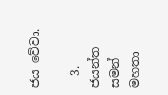ජය වේවා.

  3. ජයන්ත සමන් මහතා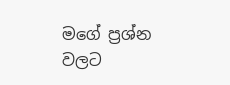මගේ ප්‍රශ්න වලට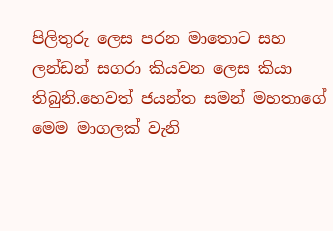පිලිතුරු ලෙස පරන මාතොට සහ ලන්ඩන් සගරා කියවන ලෙස කියා තිබුනි.හෙවත් ජයන්ත සමන් මහතාගේ මෙම මාගලක් වැනි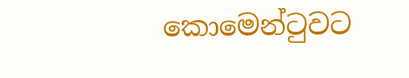කොමෙන්ටුවට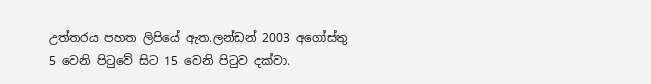උත්තරය පහත ලිපියේ ඇත.ලන්ඩන් 2003 අගෝස්තු 5 වෙනි පිටුවේ සිට 15 වෙනි පිටුව දක්වා.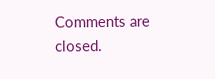Comments are closed.